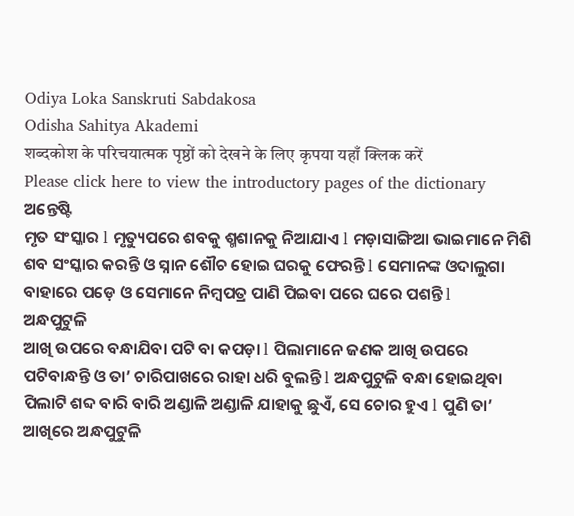Odiya Loka Sanskruti Sabdakosa
Odisha Sahitya Akademi
शब्दकोश के परिचयात्मक पृष्ठों को देखने के लिए कृपया यहाँ क्लिक करें
Please click here to view the introductory pages of the dictionary
ଅନ୍ତେଷ୍ଟି
ମୃତ ସଂସ୍କାର l ମୃତ୍ୟୁପରେ ଶବକୁ ଶ୍ମଶାନକୁ ନିଆଯାଏ l ମଡ଼ାସାଙ୍ଗିଆ ଭାଇମାନେ ମିଶି ଶବ ସଂସ୍କାର କରନ୍ତି ଓ ସ୍ନାନ ଶୌଚ ହୋଇ ଘରକୁ ଫେରନ୍ତି l ସେମାନଙ୍କ ଓଦାଲୁଗା ବାହାରେ ପଡ଼େ ଓ ସେମାନେ ନିମ୍ବପତ୍ର ପାଣି ପିଇବା ପରେ ଘରେ ପଶନ୍ତି l
ଅନ୍ଧପୁଟୁଳି
ଆଖି ଉପରେ ବନ୍ଧାଯିବା ପଟି ବା କପଡ଼ା l ପିଲାମାନେ ଜଣକ ଆଖି ଉପରେ ପଟିବାନ୍ଧନ୍ତି ଓ ତା’ ଚାରିପାଖରେ ରାହା ଧରି ବୁଲନ୍ତି l ଅନ୍ଧପୁଟୁଳି ବନ୍ଧା ହୋଇଥିବା ପିଲାଟି ଶବ୍ଦ ବାରି ବାରି ଅଣ୍ଡାଳି ଅଣ୍ଡାଳି ଯାହାକୁ ଛୁଏଁ, ସେ ଚୋର ହୁଏ l ପୁଣି ତା’ ଆଖିରେ ଅନ୍ଧପୁଟୁଳି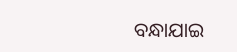ବନ୍ଧାଯାଇ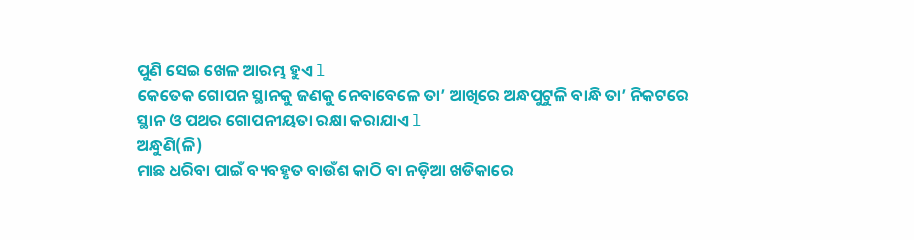ପୁଣି ସେଇ ଖେଳ ଆରମ୍ଭ ହୁଏ l
କେତେକ ଗୋପନ ସ୍ଥାନକୁ ଜଣକୁ ନେବାବେଳେ ତା’ ଆଖିରେ ଅନ୍ଧପୁଟୁଳି ବାନ୍ଧି ତା’ ନିକଟରେ ସ୍ଥାନ ଓ ପଥର ଗୋପନୀୟତା ରକ୍ଷା କରାଯାଏ l
ଅନ୍ଧୁଣି(ଳି)
ମାଛ ଧରିବା ପାଇଁ ବ୍ୟବହୃତ ବାଉଁଶ କାଠି ବା ନଡ଼ିଆ ଖଡିକାରେ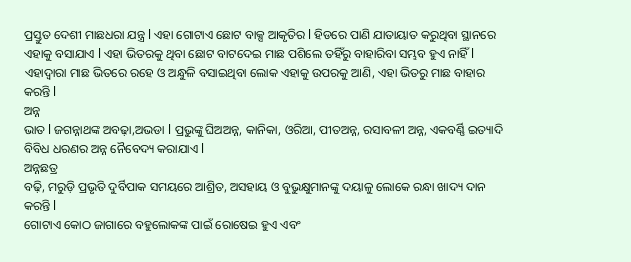ପ୍ରସ୍ତୁତ ଦେଶୀ ମାଛଧରା ଯନ୍ତ୍ର l ଏହା ଗୋଟାଏ ଛୋଟ ବାକ୍ସ ଆକୃତିର l ହିଡରେ ପାଣି ଯାତାୟାତ କରୁଥିବା ସ୍ଥାନରେ ଏହାକୁ ବସାଯାଏ l ଏହା ଭିତରକୁ ଥିବା ଛୋଟ ବାଟଦେଇ ମାଛ ପଶିଲେ ତହିଁରୁ ବାହାରିବା ସମ୍ଭବ ହୁଏ ନାହିଁ l ଏହାଦ୍ଵାରା ମାଛ ଭିତରେ ରହେ ଓ ଅନ୍ଧୁଳି ବସାଇଥିବା ଲୋକ ଏହାକୁ ଉପରକୁ ଆଣି, ଏହା ଭିତରୁ ମାଛ ବାହାର କରନ୍ତି l
ଅନ୍ନ
ଭାତ l ଜଗନ୍ନାଥଙ୍କ ଅବଢ଼ା,ଅଭଡା l ପ୍ରଭୁଙ୍କୁ ଘିଅଅନ୍ନ, କାନିକା, ଓରିଆ, ପୀତଅନ୍ନ, ରସାବଳୀ ଅନ୍ନ, ଏକବର୍ଣ୍ଣି ଇତ୍ୟାଦି ବିବିଧ ଧରଣର ଅନ୍ନ ନୈବେଦ୍ୟ କରାଯାଏ l
ଅନ୍ନଛତ୍ର
ବଢ଼ି, ମରୁଡ଼ି ପ୍ରଭୃତି ଦୁର୍ବିପାକ ସମୟରେ ଆଶ୍ରିତ, ଅସହାୟ ଓ ବୁଭୁକ୍ଷୁମାନଙ୍କୁ ଦୟାଳୁ ଲୋକେ ରନ୍ଧା ଖାଦ୍ୟ ଦାନ କରନ୍ତି l
ଗୋଟାଏ କୋଠ ଜାଗାରେ ବହୁଲୋକଙ୍କ ପାଇଁ ରୋଷେଇ ହୁଏ ଏବଂ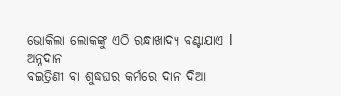ଭୋକିଲା ଲୋକଙ୍କୁ ଏଠି ରନ୍ଧାଖାଦ୍ୟ ବଣ୍ଟାଯାଏ l
ଅନ୍ନଦାନ
ବଇତ୍ରିଣୀ ବା ଶୁଦ୍ଧଘର କର୍ମରେ ଦାନ ଦିଆ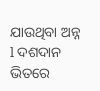ଯାଉଥିବା ଅନ୍ନ l ଦଶଦାନ ଭିତରେ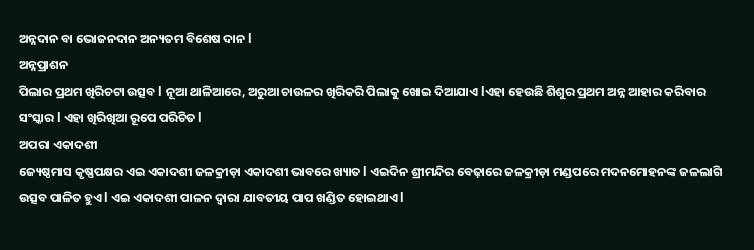ଅନ୍ନଦାନ ବା ଭୋଜନଦାନ ଅନ୍ୟତମ ବିଶେଷ ଦାନ l
ଅନ୍ନପ୍ରାଶନ
ପିଲାର ପ୍ରଥମ ଖିରିଚଟା ଉତ୍ସବ l ନୂଆ ଥାଳିଆରେ, ଅରୁଆ ଚାଉଳର ଖିରିକରି ପିଲାକୁ ଖୋଇ ଦିଆଯାଏ lଏହା ହେଉଛି ଶିଶୁର ପ୍ରଥମ ଅନ୍ନ ଆହାର କରିବାର ସଂସ୍କାର l ଏହା ଖିରିଖିଆ ରୂପେ ପରିଚିତ l
ଅପରା ଏକାଦଶୀ
ଜ୍ୟେଷ୍ଠମାସ କୃଷ୍ଣପକ୍ଷର ଏଇ ଏକାଦଶୀ ଜଳକ୍ରୀଡ଼ା ଏକାଦଶୀ ଭାବରେ ଖ୍ୟାତ l ଏଇଦିନ ଶ୍ରୀମନ୍ଦିର ବେଢ଼ାରେ ଜଳକ୍ରୀଡ଼ା ମଣ୍ଡପରେ ମଦନମୋହନଙ୍କ ଜଳଲାଗି ଉତ୍ସବ ପାଳିତ ହୁଏ l ଏଇ ଏକାଦଶୀ ପାଳନ ଦ୍ଵାରା ଯାବତୀୟ ପାପ ଖଣ୍ଡିତ ହୋଇଥାଏ l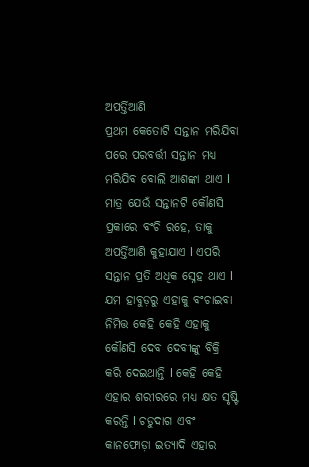ଅପର୍ତ୍ତିଆଣି
ପ୍ରଥମ କେତୋଟି ସନ୍ତାନ ମରିଯିବା ପରେ ପରବର୍ତ୍ତୀ ସନ୍ତାନ ମଧ୍ୟ ମରିଯିବ ବୋଲି ଆଶଙ୍କା ଥାଏ l ମାତ୍ର ଯେଉଁ ସନ୍ତାନଟି କୌଣସି ପ୍ରକାରେ ବଂଚି ରହେ, ତାକୁ ଅପର୍ତ୍ତିଆଣି କୁହାଯାଏ l ଏପରି ସନ୍ତାନ ପ୍ରତି ଅଧିକ ସ୍ନେହ ଥାଏ l ଯମ ହାବୁଡ଼ରୁ ଏହାକୁ ବଂଚାଇବା ନିମିତ୍ତ କେହି କେହି ଏହାକୁ କୌଣସି ଦେବ ଦେବୀଙ୍କୁ ବିକ୍ରି କରି ଦେଇଥାନ୍ତି l କେହି କେହି ଏହାର ଶରୀରରେ ମଧ୍ୟ କ୍ଷତ ସୃଷ୍ଟି କରନ୍ତି l ଚଡୁଦାଗ ଏବଂ କାନଫୋଡ଼ା ଇତ୍ୟାଦି ଏହାର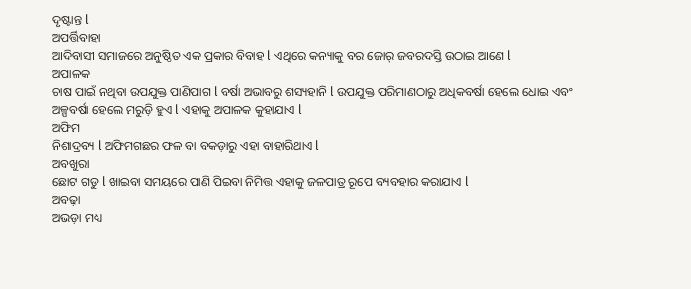ଦୃଷ୍ଟାନ୍ତ l
ଅପର୍ତ୍ତିବାହା
ଆଦିବାସୀ ସମାଜରେ ଅନୁଷ୍ଠିତ ଏକ ପ୍ରକାର ବିବାହ l ଏଥିରେ କନ୍ୟାକୁ ବର ଜୋର୍ ଜବରଦସ୍ତି ଉଠାଇ ଆଣେ l
ଅପାଳକ
ଚାଷ ପାଇଁ ନଥିବା ଉପଯୁକ୍ତ ପାଣିପାଗ l ବର୍ଷା ଅଭାବରୁ ଶସ୍ୟହାନି l ଉପଯୁକ୍ତ ପରିମାଣଠାରୁ ଅଧିକବର୍ଷା ହେଲେ ଧୋଇ ଏବଂ ଅଳ୍ପବର୍ଷା ହେଲେ ମରୁଡ଼ି ହୁଏ l ଏହାକୁ ଅପାଳକ କୁହାଯାଏ l
ଅଫିମ
ନିଶାଦ୍ରବ୍ୟ l ଅଫିମଗଛର ଫଳ ବା ବକଡ଼ାରୁ ଏହା ବାହାରିଥାଏ l
ଅବଖୁରା
ଛୋଟ ଗଡୁ l ଖାଇବା ସମୟରେ ପାଣି ପିଇବା ନିମିତ୍ତ ଏହାକୁ ଜଳପାତ୍ର ରୂପେ ବ୍ୟବହାର କରାଯାଏ l
ଅବଢ଼ା
ଅଭଡ଼ା ମଧ୍ୟ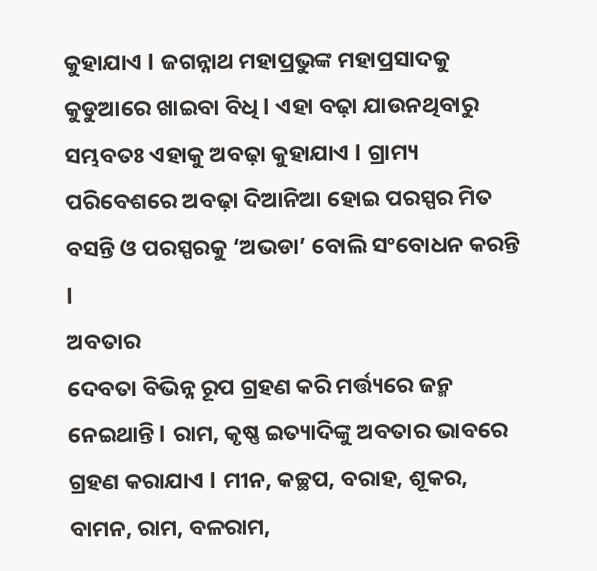କୁହାଯାଏ l ଜଗନ୍ନାଥ ମହାପ୍ରଭୁଙ୍କ ମହାପ୍ରସାଦକୁ କୁଡୁଆରେ ଖାଇବା ବିଧି l ଏହା ବଢ଼ା ଯାଉନଥିବାରୁ ସମ୍ଭବତଃ ଏହାକୁ ଅବଢ଼ା କୁହାଯାଏ l ଗ୍ରାମ୍ୟ ପରିବେଶରେ ଅବଢ଼ା ଦିଆନିଆ ହୋଇ ପରସ୍ପର ମିତ ବସନ୍ତି ଓ ପରସ୍ପରକୁ ‘ଅଭଡା’ ବୋଲି ସଂବୋଧନ କରନ୍ତି l
ଅବତାର
ଦେବତା ବିଭିନ୍ନ ରୂପ ଗ୍ରହଣ କରି ମର୍ତ୍ତ୍ୟରେ ଜନ୍ମ ନେଇଥାନ୍ତି l ରାମ, କୃଷ୍ଣ ଇତ୍ୟାଦିଙ୍କୁ ଅବତାର ଭାବରେ ଗ୍ରହଣ କରାଯାଏ l ମୀନ, କଚ୍ଛପ, ବରାହ, ଶୂକର, ବାମନ, ରାମ, ବଳରାମ,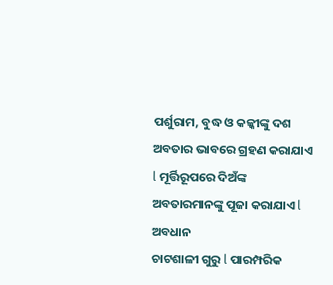ପର୍ଶୁରାମ, ବୁଦ୍ଧ ଓ କଳ୍କୀଙ୍କୁ ଦଶ ଅବତାର ଭାବରେ ଗ୍ରହଣ କରାଯାଏ l ମୂର୍ତ୍ତିରୂପରେ ଦିଅଁଙ୍କ ଅବତାରମାନଙ୍କୁ ପୂଜା କରାଯାଏ l
ଅବଧାନ
ଚାଟଶାଳୀ ଗୁରୁ l ପାରମ୍ପରିକ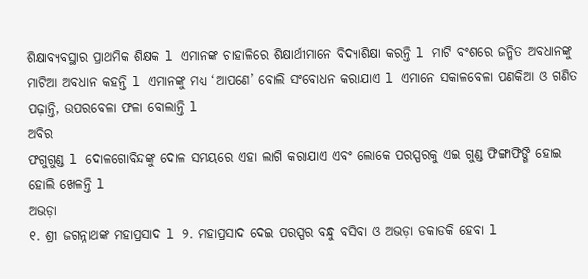ଶିକ୍ଷାବ୍ୟବସ୍ଥାର ପ୍ରାଥମିକ ଶିକ୍ଷକ l ଏମାନଙ୍କ ଚାହାଳିରେ ଶିକ୍ଷାର୍ଥୀମାନେ ବିଦ୍ୟାଶିକ୍ଷା କରନ୍ତି l ମାଟି ବଂଶରେ ଜନ୍ମିତ ଅବଧାନଙ୍କୁ ମାଟିଆ ଅବଧାନ କହନ୍ତି l ଏମାନଙ୍କୁ ମଧ୍ୟ ‘ଆପଣେ’ ବୋଲି ସଂବୋଧନ କରାଯାଏ l ଏମାନେ ସକାଳବେଳା ପଣକିଆ ଓ ଗଣିତ ପଢ଼ାନ୍ତି, ଉପରବେଳା ଫଳା ବୋଲାନ୍ତି l
ଅବିର
ଫଗୁଗୁଣ୍ଡ l ଦୋଳଗୋବିନ୍ଦଙ୍କୁ ଦୋଳ ସମୟରେ ଏହା ଲାଗି କରାଯାଏ ଏବଂ ଲୋକେ ପରସ୍ପରକୁ ଏଇ ଗୁଣ୍ଡ ଫିଙ୍ଗାଫିଙ୍ଗି ହୋଇ ହୋଲି ଖେଳନ୍ତି l
ଅଭଡ଼ା
୧. ଶ୍ରୀ ଜଗନ୍ନାଥଙ୍କ ମହାପ୍ରସାଦ l ୨. ମହାପ୍ରସାଦ ଦେଇ ପରସ୍ପର ବନ୍ଧୁ ବସିବା ଓ ଅଭଡ଼ା ଡକାଡକି ହେବା l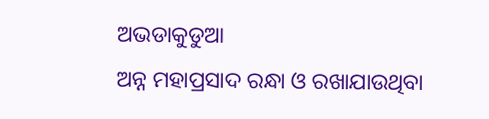ଅଭଡାକୁଡୁଆ
ଅନ୍ନ ମହାପ୍ରସାଦ ରନ୍ଧା ଓ ରଖାଯାଉଥିବା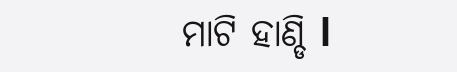ମାଟି ହାଣ୍ଡି l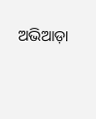ଅଭିଆଡ଼ା